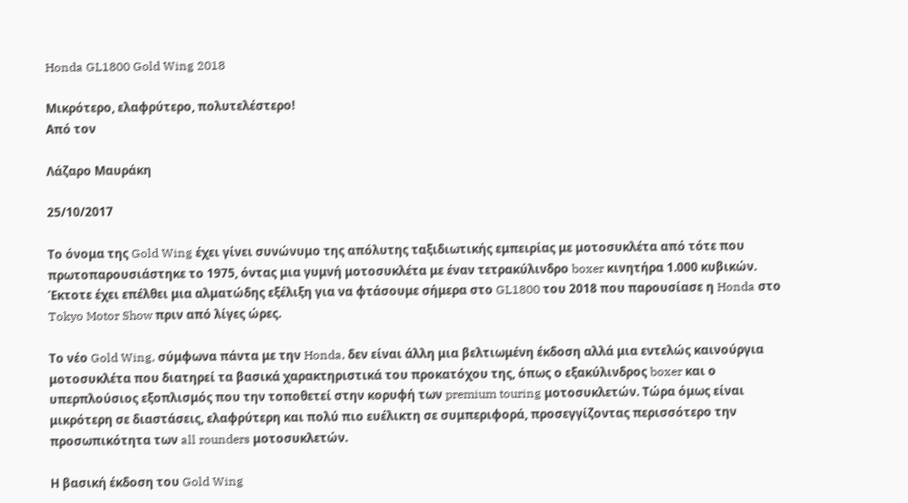Honda GL1800 Gold Wing 2018

Μικρότερο, ελαφρύτερο, πολυτελέστερο!
Από τον

Λάζαρο Μαυράκη

25/10/2017

Το όνομα της Gold Wing έχει γίνει συνώνυμο της απόλυτης ταξιδιωτικής εμπειρίας με μοτοσυκλέτα από τότε που πρωτοπαρουσιάστηκε το 1975, όντας μια γυμνή μοτοσυκλέτα με έναν τετρακύλινδρο boxer κινητήρα 1.000 κυβικών. Έκτοτε έχει επέλθει μια αλματώδης εξέλιξη για να φτάσουμε σήμερα στο GL1800 του 2018 που παρουσίασε η Honda στο Tokyo Motor Show πριν από λίγες ώρες.

Το νέο Gold Wing, σύμφωνα πάντα με την Honda, δεν είναι άλλη μια βελτιωμένη έκδοση αλλά μια εντελώς καινούργια μοτοσυκλέτα που διατηρεί τα βασικά χαρακτηριστικά του προκατόχου της, όπως ο εξακύλινδρος boxer και ο υπερπλούσιος εξοπλισμός που την τοποθετεί στην κορυφή των premium touring μοτοσυκλετών. Τώρα όμως είναι μικρότερη σε διαστάσεις, ελαφρύτερη και πολύ πιο ευέλικτη σε συμπεριφορά, προσεγγίζοντας περισσότερο την προσωπικότητα των all rounders μοτοσυκλετών.

Η βασική έκδοση του Gold Wing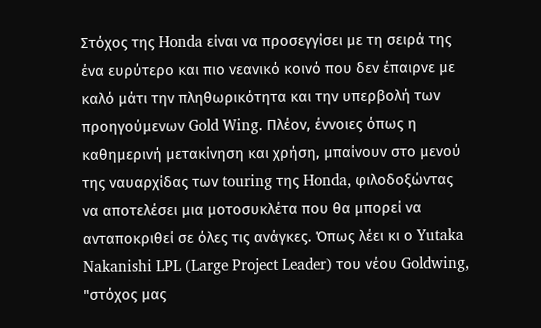Στόχος της Honda είναι να προσεγγίσει με τη σειρά της ένα ευρύτερο και πιο νεανικό κοινό που δεν έπαιρνε με καλό μάτι την πληθωρικότητα και την υπερβολή των προηγούμενων Gold Wing. Πλέον, έννοιες όπως η καθημερινή μετακίνηση και χρήση, μπαίνουν στο μενού της ναυαρχίδας των touring της Honda, φιλοδοξώντας να αποτελέσει μια μοτοσυκλέτα που θα μπορεί να ανταποκριθεί σε όλες τις ανάγκες. Όπως λέει κι ο Yutaka Nakanishi LPL (Large Project Leader) του νέου Goldwing, "στόχος μας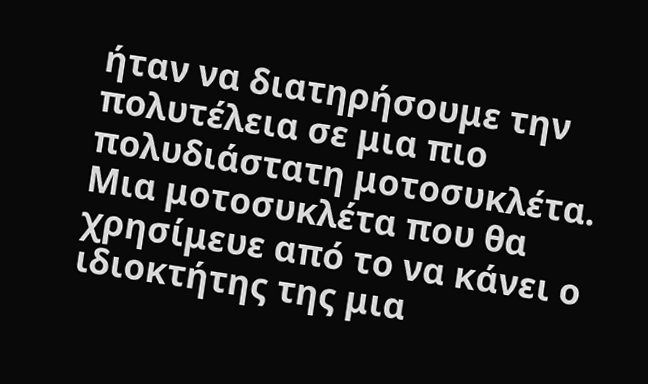ήταν να διατηρήσουμε την πολυτέλεια σε μια πιο πολυδιάστατη μοτοσυκλέτα. Μια μοτοσυκλέτα που θα χρησίμευε από το να κάνει ο ιδιοκτήτης της μια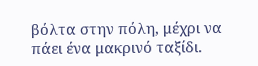βόλτα στην πόλη, μέχρι να πάει ένα μακρινό ταξίδι.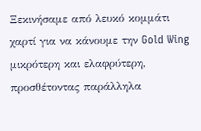Ξεκινήσαμε από λευκό κομμάτι χαρτί για να κάνουμε την Gold Wing μικρότερη και ελαφρύτερη, προσθέτοντας παράλληλα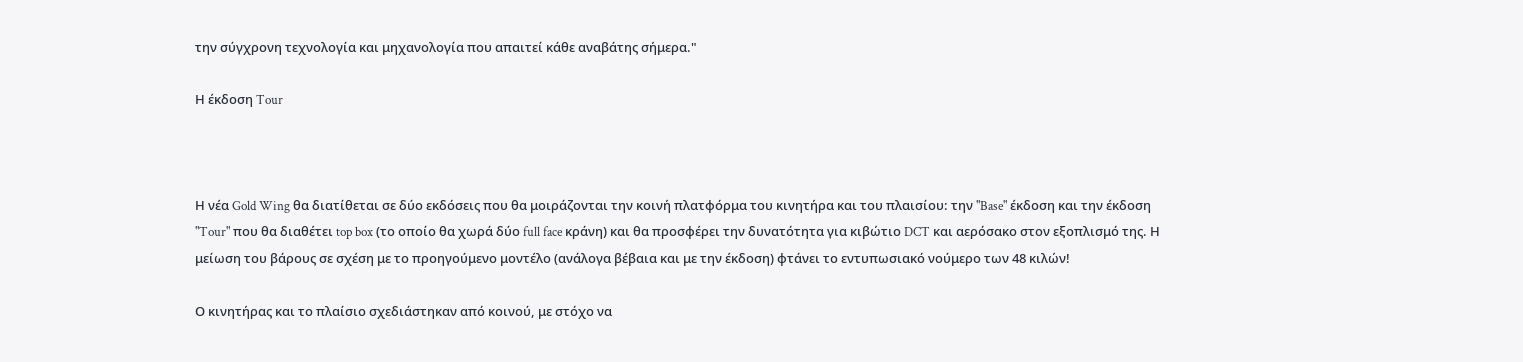την σύγχρονη τεχνολογία και μηχανολογία που απαιτεί κάθε αναβάτης σήμερα."

Η έκδοση Tour



Η νέα Gold Wing θα διατίθεται σε δύο εκδόσεις που θα μοιράζονται την κοινή πλατφόρμα του κινητήρα και του πλαισίου: την "Base" έκδοση και την έκδοση "Tour" που θα διαθέτει top box (το οποίο θα χωρά δύο full face κράνη) και θα προσφέρει την δυνατότητα για κιβώτιο DCT και αερόσακο στον εξοπλισμό της. Η μείωση του βάρους σε σχέση με το προηγούμενο μοντέλο (ανάλογα βέβαια και με την έκδοση) φτάνει το εντυπωσιακό νούμερο των 48 κιλών!

Ο κινητήρας και το πλαίσιο σχεδιάστηκαν από κοινού, με στόχο να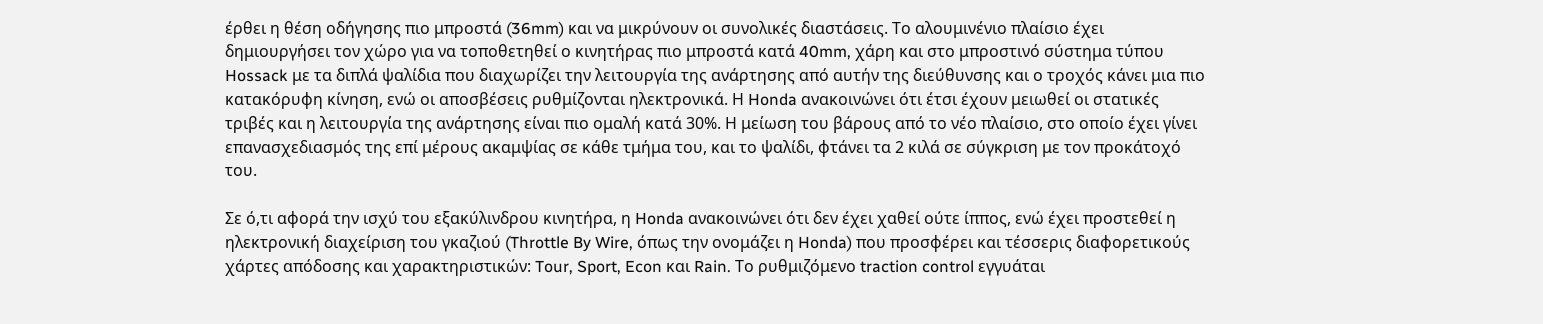έρθει η θέση οδήγησης πιο μπροστά (36mm) και να μικρύνουν οι συνολικές διαστάσεις. Το αλουμινένιο πλαίσιο έχει δημιουργήσει τον χώρο για να τοποθετηθεί ο κινητήρας πιο μπροστά κατά 40mm, χάρη και στο μπροστινό σύστημα τύπου Hossack με τα διπλά ψαλίδια που διαχωρίζει την λειτουργία της ανάρτησης από αυτήν της διεύθυνσης και ο τροχός κάνει μια πιο κατακόρυφη κίνηση, ενώ οι αποσβέσεις ρυθμίζονται ηλεκτρονικά. Η Honda ανακοινώνει ότι έτσι έχουν μειωθεί οι στατικές τριβές και η λειτουργία της ανάρτησης είναι πιο ομαλή κατά 30%. Η μείωση του βάρους από το νέο πλαίσιο, στο οποίο έχει γίνει επανασχεδιασμός της επί μέρους ακαμψίας σε κάθε τμήμα του, και το ψαλίδι, φτάνει τα 2 κιλά σε σύγκριση με τον προκάτοχό του.

Σε ό,τι αφορά την ισχύ του εξακύλινδρου κινητήρα, η Honda ανακοινώνει ότι δεν έχει χαθεί ούτε ίππος, ενώ έχει προστεθεί η ηλεκτρονική διαχείριση του γκαζιού (Throttle By Wire, όπως την ονομάζει η Honda) που προσφέρει και τέσσερις διαφορετικούς χάρτες απόδοσης και χαρακτηριστικών: Tour, Sport, Econ και Rain. Το ρυθμιζόμενο traction control εγγυάται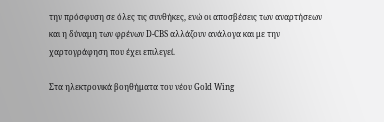την πρόσφυση σε όλες τις συνθήκες, ενώ οι αποσβέσεις των αναρτήσεων και η δύναμη των φρένων D-CBS αλλάζουν ανάλογα και με την χαρτογράφηση που έχει επιλεγεί.

Στα ηλεκτρονικά βοηθήματα του νέου Gold Wing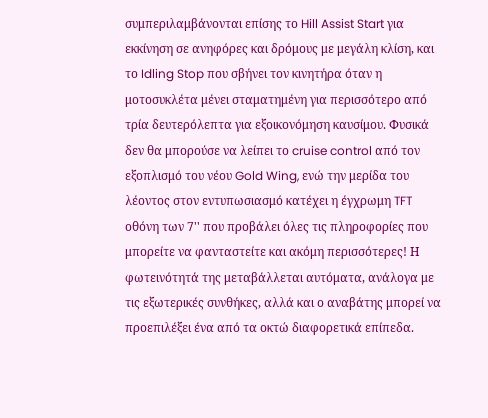συμπεριλαμβάνονται επίσης το Hill Assist Start για εκκίνηση σε ανηφόρες και δρόμους με μεγάλη κλίση, και το Idling Stop που σβήνει τον κινητήρα όταν η μοτοσυκλέτα μένει σταματημένη για περισσότερο από τρία δευτερόλεπτα για εξοικονόμηση καυσίμου. Φυσικά δεν θα μπορούσε να λείπει το cruise control από τον εξοπλισμό του νέου Gold Wing, ενώ την μερίδα του λέοντος στον εντυπωσιασμό κατέχει η έγχρωμη TFT οθόνη των 7'' που προβάλει όλες τις πληροφορίες που μπορείτε να φανταστείτε και ακόμη περισσότερες! Η φωτεινότητά της μεταβάλλεται αυτόματα, ανάλογα με τις εξωτερικές συνθήκες, αλλά και ο αναβάτης μπορεί να προεπιλέξει ένα από τα οκτώ διαφορετικά επίπεδα.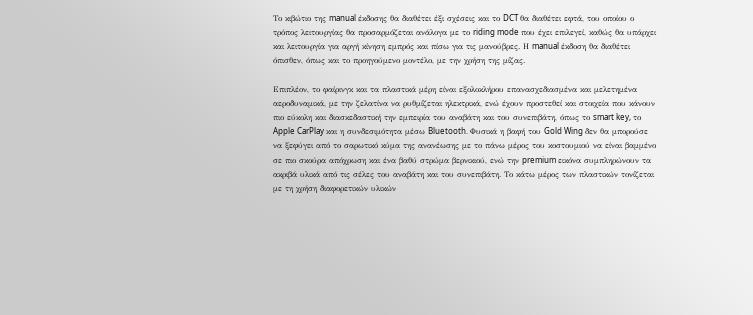Το κιβώτιο της manual έκδοσης θα διαθέτει έξι σχέσεις και το DCT θα διαθέτει εφτά, του οποίου ο τρόπος λειτουργίας θα προσαρμόζεται ανάλογα με το riding mode που έχει επιλεγεί, καθώς θα υπάρχει και λειτουργία για αργή κίνηση εμπρός και πίσω για τις μανούβρες. Η manual έκδοση θα διαθέτει όπισθεν, όπως και το προηγούμενο μοντέλο, με την χρήση της μίζας.

Επιπλέον, το φαίρινγκ και τα πλαστικά μέρη είναι εξολοκλήρου επανασχεδιασμένα και μελετημένα αεροδυναμικά, με την ζελατίνα να ρυθμίζεται ηλεκτρικά, ενώ έχουν προστεθεί και στοιχεία που κάνουν πιο εύκολη και διασκεδαστική την εμπειρία του αναβάτη και του συνεπιβάτη, όπως το smart key, το Apple CarPlay και η συνδεσιμότητα μέσω Bluetooth. Φυσικά η βαφή του Gold Wing δεν θα μπορούσε να ξεφύγει από το σαρωτικό κύμα της ανανέωσης με το πάνω μέρος του κοστουμιού να είναι βαμμένο σε πιο σκούρα απόχρωση και ένα βαθύ στρώμα βερνικιού, ενώ την premium εικόνα συμπληρώνουν τα ακριβά υλικά από τις σέλες του αναβάτη και του συνεπιβάτη. Το κάτω μέρος των πλαστικών τονίζεται με τη χρήση διαφορετικών υλικών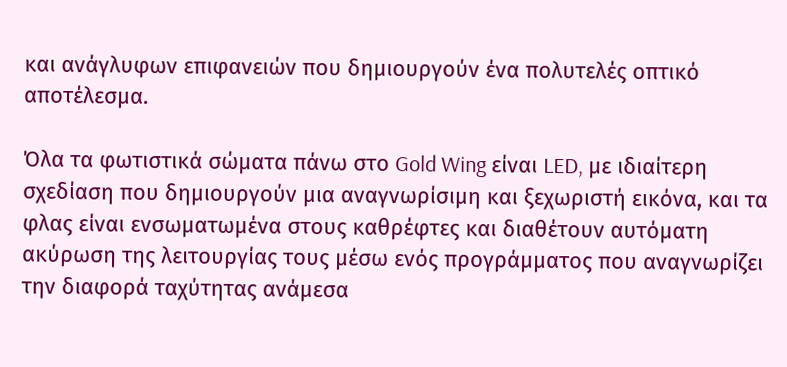και ανάγλυφων επιφανειών που δημιουργούν ένα πολυτελές οπτικό αποτέλεσμα.

Όλα τα φωτιστικά σώματα πάνω στο Gold Wing είναι LED, με ιδιαίτερη σχεδίαση που δημιουργούν μια αναγνωρίσιμη και ξεχωριστή εικόνα, και τα φλας είναι ενσωματωμένα στους καθρέφτες και διαθέτουν αυτόματη ακύρωση της λειτουργίας τους μέσω ενός προγράμματος που αναγνωρίζει την διαφορά ταχύτητας ανάμεσα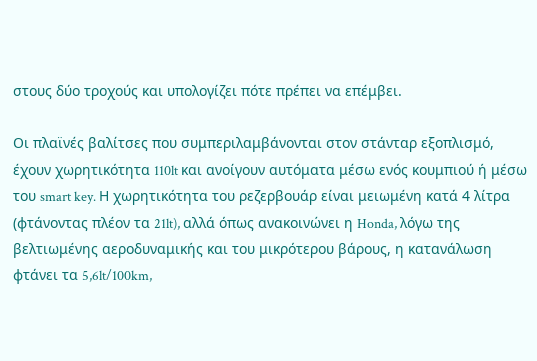στους δύο τροχούς και υπολογίζει πότε πρέπει να επέμβει.

Οι πλαϊνές βαλίτσες που συμπεριλαμβάνονται στον στάνταρ εξοπλισμό, έχουν χωρητικότητα 110lt και ανοίγουν αυτόματα μέσω ενός κουμπιού ή μέσω του smart key. Η χωρητικότητα του ρεζερβουάρ είναι μειωμένη κατά 4 λίτρα (φτάνοντας πλέον τα 21lt), αλλά όπως ανακοινώνει η Honda, λόγω της βελτιωμένης αεροδυναμικής και του μικρότερου βάρους, η κατανάλωση φτάνει τα 5,6lt/100km,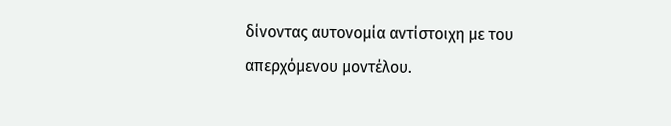δίνοντας αυτονομία αντίστοιχη με του απερχόμενου μοντέλου.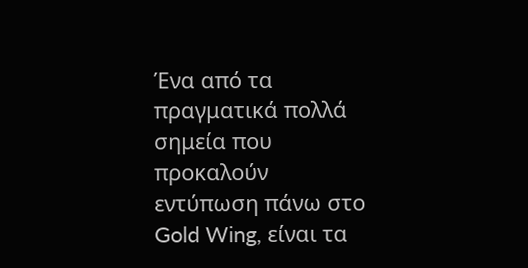Ένα από τα πραγματικά πολλά σημεία που προκαλούν εντύπωση πάνω στο Gold Wing, είναι τα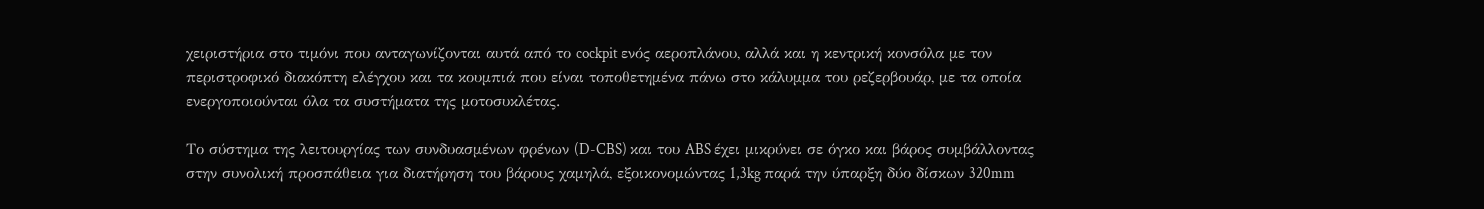χειριστήρια στο τιμόνι που ανταγωνίζονται αυτά από το cockpit ενός αεροπλάνου, αλλά και η κεντρική κονσόλα με τον περιστροφικό διακόπτη ελέγχου και τα κουμπιά που είναι τοποθετημένα πάνω στο κάλυμμα του ρεζερβουάρ, με τα οποία ενεργοποιούνται όλα τα συστήματα της μοτοσυκλέτας.

Το σύστημα της λειτουργίας των συνδυασμένων φρένων (D-CBS) και του ABS έχει μικρύνει σε όγκο και βάρος συμβάλλοντας στην συνολική προσπάθεια για διατήρηση του βάρους χαμηλά, εξοικονομώντας 1,3kg παρά την ύπαρξη δύο δίσκων 320mm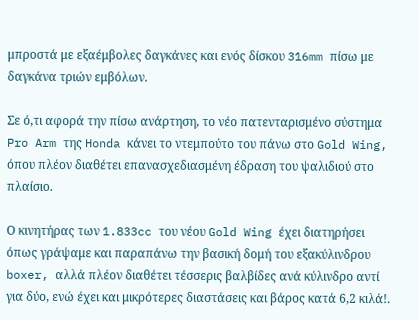μπροστά με εξαέμβολες δαγκάνες και ενός δίσκου 316mm πίσω με δαγκάνα τριών εμβόλων.

Σε ό,τι αφορά την πίσω ανάρτηση, το νέο πατενταρισμένο σύστημα Pro Arm της Honda κάνει το ντεμπούτο του πάνω στο Gold Wing, όπου πλέον διαθέτει επανασχεδιασμένη έδραση του ψαλιδιού στο πλαίσιο.

Ο κινητήρας των 1.833cc του νέου Gold Wing έχει διατηρήσει όπως γράψαμε και παραπάνω την βασική δομή του εξακύλινδρου boxer, αλλά πλέον διαθέτει τέσσερις βαλβίδες ανά κύλινδρο αντί για δύο, ενώ έχει και μικρότερες διαστάσεις και βάρος κατά 6,2 κιλά!.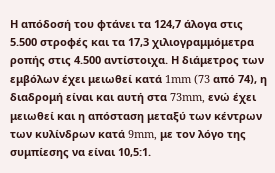Η απόδοσή του φτάνει τα 124,7 άλογα στις 5.500 στροφές και τα 17,3 χιλιογραμμόμετρα ροπής στις 4.500 αντίστοιχα. Η διάμετρος των εμβόλων έχει μειωθεί κατά 1mm (73 από 74), η διαδρομή είναι και αυτή στα 73mm, ενώ έχει μειωθεί και η απόσταση μεταξύ των κέντρων των κυλίνδρων κατά 9mm, με τον λόγο της συμπίεσης να είναι 10,5:1.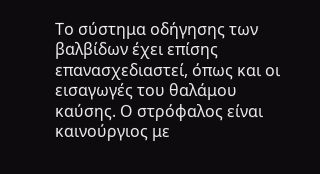Το σύστημα οδήγησης των βαλβίδων έχει επίσης επανασχεδιαστεί, όπως και οι εισαγωγές του θαλάμου καύσης. Ο στρόφαλος είναι καινούργιος με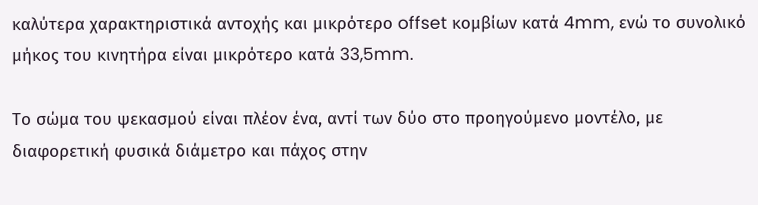καλύτερα χαρακτηριστικά αντοχής και μικρότερο offset κομβίων κατά 4mm, ενώ το συνολικό μήκος του κινητήρα είναι μικρότερο κατά 33,5mm.

Το σώμα του ψεκασμού είναι πλέον ένα, αντί των δύο στο προηγούμενο μοντέλο, με διαφορετική φυσικά διάμετρο και πάχος στην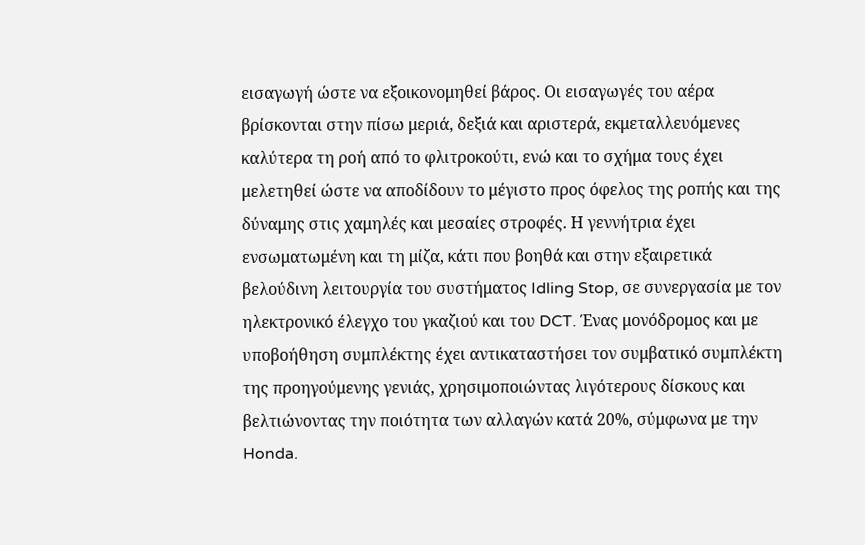εισαγωγή ώστε να εξοικονομηθεί βάρος. Οι εισαγωγές του αέρα  βρίσκονται στην πίσω μεριά, δεξιά και αριστερά, εκμεταλλευόμενες καλύτερα τη ροή από το φλιτροκούτι, ενώ και το σχήμα τους έχει μελετηθεί ώστε να αποδίδουν το μέγιστο προς όφελος της ροπής και της δύναμης στις χαμηλές και μεσαίες στροφές. Η γεννήτρια έχει ενσωματωμένη και τη μίζα, κάτι που βοηθά και στην εξαιρετικά βελούδινη λειτουργία του συστήματος Idling Stop, σε συνεργασία με τον ηλεκτρονικό έλεγχο του γκαζιού και του DCT. Ένας μονόδρομος και με υποβοήθηση συμπλέκτης έχει αντικαταστήσει τον συμβατικό συμπλέκτη της προηγούμενης γενιάς, χρησιμοποιώντας λιγότερους δίσκους και βελτιώνοντας την ποιότητα των αλλαγών κατά 20%, σύμφωνα με την Honda.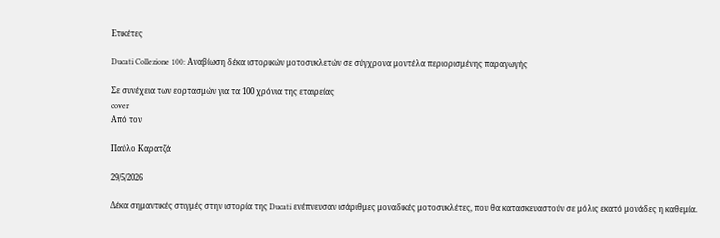Ετικέτες

Ducati Collezione 100: Αναβίωση δέκα ιστορικών μοτοσυκλετών σε σύγχρονα μοντέλα περιορισμένης παραγωγής

Σε συνέχεια των εορτασμών για τα 100 χρόνια της εταιρείας
cover
Από τον

Παύλο Καρατζά

29/5/2026

Δέκα σημαντικές στιγμές στην ιστορία της Ducati ενέπνευσαν ισάριθμες μοναδικές μοτοσυκλέτες, που θα κατασκευαστούν σε μόλις εκατό μονάδες η καθεμία.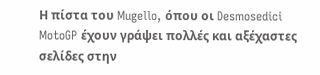Η πίστα του Mugello, όπου οι Desmosedici MotoGP έχουν γράψει πολλές και αξέχαστες σελίδες στην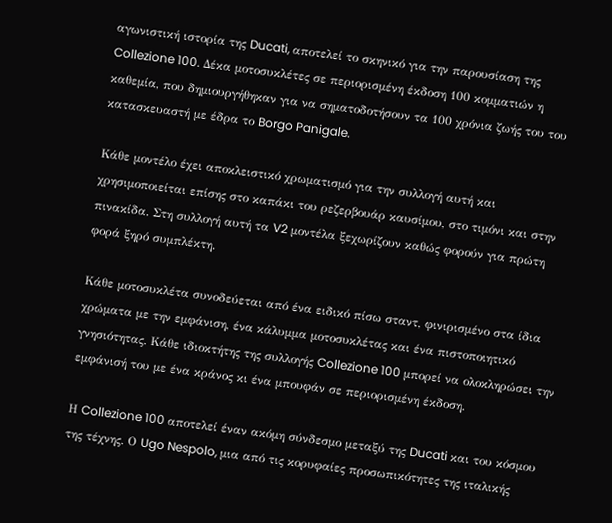αγωνιστική ιστορία της Ducati, αποτελεί το σκηνικό για την παρουσίαση της Collezione 100. Δέκα μοτοσυκλέτες σε περιορισμένη έκδοση 100 κομματιών η καθεμία, που δημιουργήθηκαν για να σηματοδοτήσουν τα 100 χρόνια ζωής του του κατασκευαστή με έδρα το Borgo Panigale.

Κάθε μοντέλο έχει αποκλειστικό χρωματισμό για την συλλογή αυτή και χρησιμοποιείται επίσης στο καπάκι του ρεζερβουάρ καυσίμου, στο τιμόνι και στην πινακίδα. Στη συλλογή αυτή τα V2 μοντέλα ξεχωρίζουν καθώς φορούν για πρώτη φορά ξηρό συμπλέκτη.

Κάθε μοτοσυκλέτα συνοδεύεται από ένα ειδικό πίσω σταντ, φινιρισμένο στα ίδια χρώματα με την εμφάνιση, ένα κάλυμμα μοτοσυκλέτας και ένα πιστοποιητικό γνησιότητας. Κάθε ιδιοκτήτης της συλλογής Collezione 100 μπορεί να ολοκληρώσει την εμφάνισή του με ένα κράνος κι ένα μπουφάν σε περιορισμένη έκδοση.

Η Collezione 100 αποτελεί έναν ακόμη σύνδεσμο μεταξύ της Ducati και του κόσμου της τέχνης. Ο Ugo Nespolo, μια από τις κορυφαίες προσωπικότητες της ιταλικής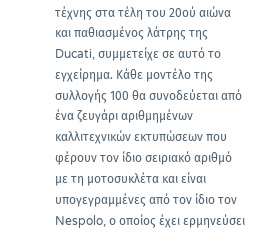τέχνης στα τέλη του 20ού αιώνα και παθιασμένος λάτρης της Ducati, συμμετείχε σε αυτό το εγχείρημα. Κάθε μοντέλο της συλλογής 100 θα συνοδεύεται από ένα ζευγάρι αριθμημένων καλλιτεχνικών εκτυπώσεων που φέρουν τον ίδιο σειριακό αριθμό με τη μοτοσυκλέτα και είναι υπογεγραμμένες από τον ίδιο τον Nespolo, ο οποίος έχει ερμηνεύσει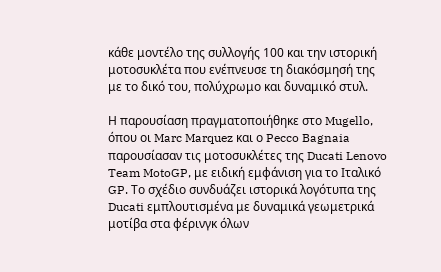κάθε μοντέλο της συλλογής 100 και την ιστορική μοτοσυκλέτα που ενέπνευσε τη διακόσμησή της με το δικό του, πολύχρωμο και δυναμικό στυλ.

Η παρουσίαση πραγματοποιήθηκε στο Mugello, όπου οι Marc Marquez και ο Pecco Bagnaia παρουσίασαν τις μοτοσυκλέτες της Ducati Lenovo Team MotoGP, με ειδική εμφάνιση για το Ιταλικό GP. Το σχέδιο συνδυάζει ιστορικά λογότυπα της Ducati εμπλουτισμένα με δυναμικά γεωμετρικά μοτίβα στα φέρινγκ όλων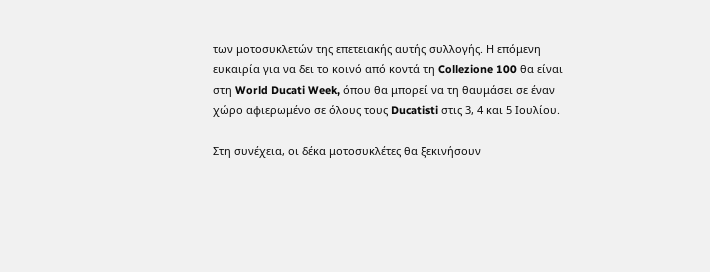των μοτοσυκλετών της επετειακής αυτής συλλογής. Η επόμενη ευκαιρία για να δει το κοινό από κοντά τη Collezione 100 θα είναι στη World Ducati Week, όπου θα μπορεί να τη θαυμάσει σε έναν χώρο αφιερωμένο σε όλους τους Ducatisti στις 3, 4 και 5 Ιουλίου.

Στη συνέχεια, οι δέκα μοτοσυκλέτες θα ξεκινήσουν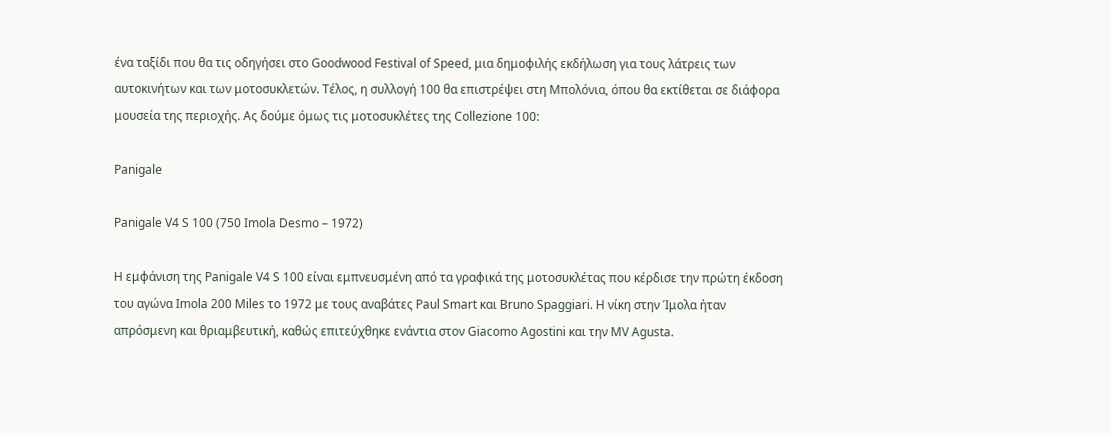ένα ταξίδι που θα τις οδηγήσει στο Goodwood Festival of Speed, μια δημοφιλής εκδήλωση για τους λάτρεις των αυτοκινήτων και των μοτοσυκλετών. Τέλος, η συλλογή 100 θα επιστρέψει στη Μπολόνια, όπου θα εκτίθεται σε διάφορα μουσεία της περιοχής. Ας δούμε όμως τις μοτοσυκλέτες της Collezione 100:

Panigale

Panigale V4 S 100 (750 Imola Desmo – 1972)

Η εμφάνιση της Panigale V4 S 100 είναι εμπνευσμένη από τα γραφικά της μοτοσυκλέτας που κέρδισε την πρώτη έκδοση του αγώνα Imola 200 Miles το 1972 με τους αναβάτες Paul Smart και Bruno Spaggiari. Η νίκη στην Ίμολα ήταν απρόσμενη και θριαμβευτική, καθώς επιτεύχθηκε ενάντια στον Giacomo Agostini και την MV Agusta.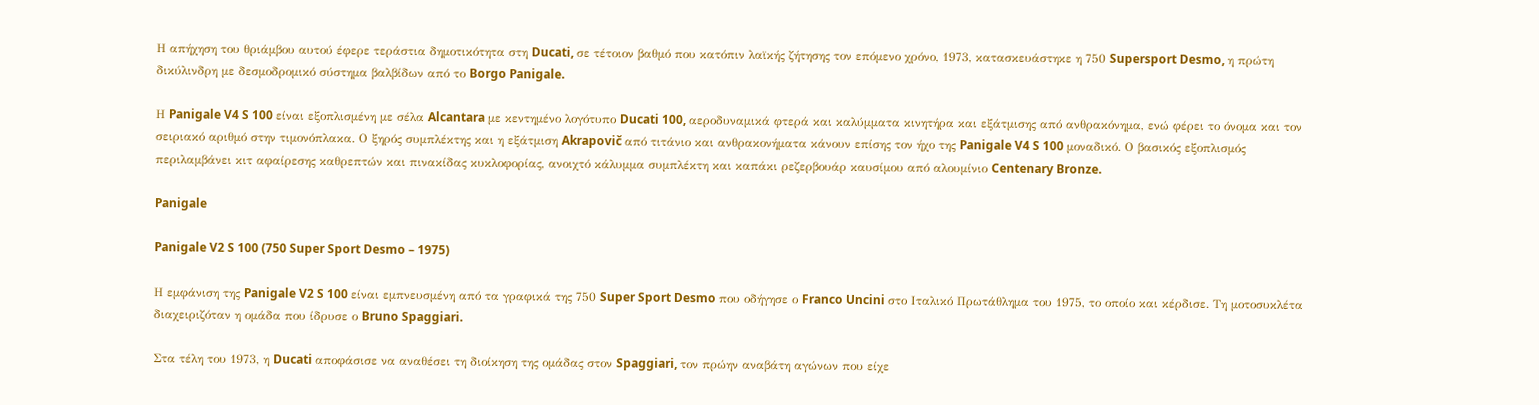Η απήχηση του θριάμβου αυτού έφερε τεράστια δημοτικότητα στη Ducati, σε τέτοιον βαθμό που κατόπιν λαϊκής ζήτησης τον επόμενο χρόνο, 1973, κατασκευάστηκε η 750 Supersport Desmo, η πρώτη δικύλινδρη με δεσμοδρομικό σύστημα βαλβίδων από το Borgo Panigale.

Η Panigale V4 S 100 είναι εξοπλισμένη με σέλα Alcantara με κεντημένο λογότυπο Ducati 100, αεροδυναμικά φτερά και καλύμματα κινητήρα και εξάτμισης από ανθρακόνημα, ενώ φέρει το όνομα και τον σειριακό αριθμό στην τιμονόπλακα. Ο ξηρός συμπλέκτης και η εξάτμιση Akrapovič από τιτάνιο και ανθρακονήματα κάνουν επίσης τον ήχο της Panigale V4 S 100 μοναδικό. Ο βασικός εξοπλισμός περιλαμβάνει κιτ αφαίρεσης καθρεπτών και πινακίδας κυκλοφορίας, ανοιχτό κάλυμμα συμπλέκτη και καπάκι ρεζερβουάρ καυσίμου από αλουμίνιο Centenary Bronze.

Panigale

Panigale V2 S 100 (750 Super Sport Desmo – 1975)

Η εμφάνιση της Panigale V2 S 100 είναι εμπνευσμένη από τα γραφικά της 750 Super Sport Desmo που οδήγησε ο Franco Uncini στο Ιταλικό Πρωτάθλημα του 1975, το οποίο και κέρδισε. Τη μοτοσυκλέτα διαχειριζόταν η ομάδα που ίδρυσε ο Bruno Spaggiari.

Στα τέλη του 1973, η Ducati αποφάσισε να αναθέσει τη διοίκηση της ομάδας στον Spaggiari, τον πρώην αναβάτη αγώνων που είχε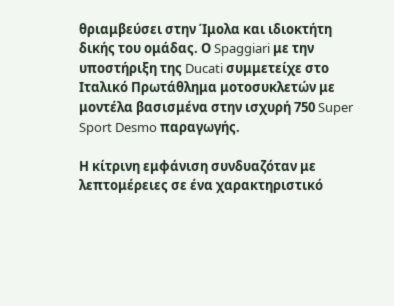θριαμβεύσει στην Ίμολα και ιδιοκτήτη δικής του ομάδας. Ο Spaggiari με την υποστήριξη της Ducati συμμετείχε στο Ιταλικό Πρωτάθλημα μοτοσυκλετών με μοντέλα βασισμένα στην ισχυρή 750 Super Sport Desmo παραγωγής.

Η κίτρινη εμφάνιση συνδυαζόταν με λεπτομέρειες σε ένα χαρακτηριστικό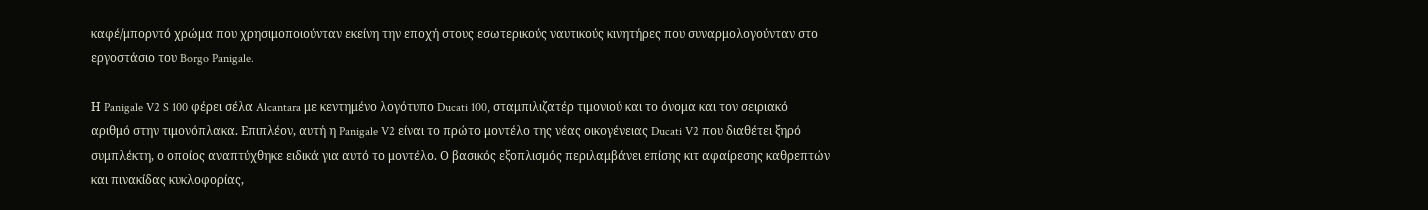καφέ/μπορντό χρώμα που χρησιμοποιούνταν εκείνη την εποχή στους εσωτερικούς ναυτικούς κινητήρες που συναρμολογούνταν στο εργοστάσιο του Borgo Panigale.

Η Panigale V2 S 100 φέρει σέλα Alcantara με κεντημένο λογότυπο Ducati 100, σταμπιλιζατέρ τιμονιού και το όνομα και τον σειριακό αριθμό στην τιμονόπλακα. Επιπλέον, αυτή η Panigale V2 είναι το πρώτο μοντέλο της νέας οικογένειας Ducati V2 που διαθέτει ξηρό συμπλέκτη, ο οποίος αναπτύχθηκε ειδικά για αυτό το μοντέλο. Ο βασικός εξοπλισμός περιλαμβάνει επίσης κιτ αφαίρεσης καθρεπτών και πινακίδας κυκλοφορίας,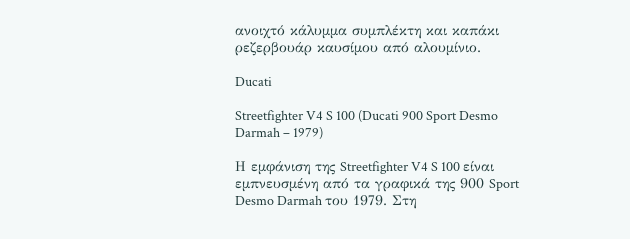ανοιχτό κάλυμμα συμπλέκτη και καπάκι ρεζερβουάρ καυσίμου από αλουμίνιο.

Ducati

Streetfighter V4 S 100 (Ducati 900 Sport Desmo Darmah – 1979)

Η εμφάνιση της Streetfighter V4 S 100 είναι εμπνευσμένη από τα γραφικά της 900 Sport Desmo Darmah του 1979. Στη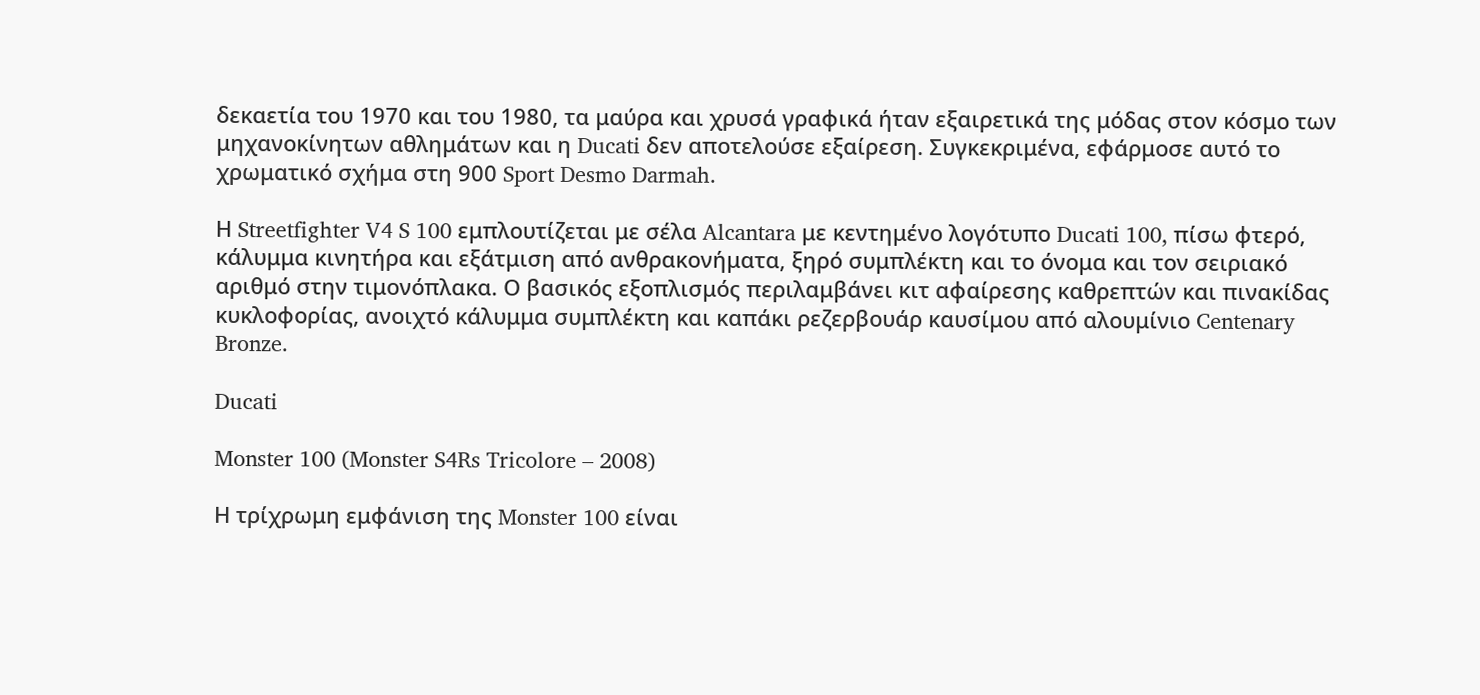δεκαετία του 1970 και του 1980, τα μαύρα και χρυσά γραφικά ήταν εξαιρετικά της μόδας στον κόσμο των μηχανοκίνητων αθλημάτων και η Ducati δεν αποτελούσε εξαίρεση. Συγκεκριμένα, εφάρμοσε αυτό το χρωματικό σχήμα στη 900 Sport Desmo Darmah.

Η Streetfighter V4 S 100 εμπλουτίζεται με σέλα Alcantara με κεντημένο λογότυπο Ducati 100, πίσω φτερό, κάλυμμα κινητήρα και εξάτμιση από ανθρακονήματα, ξηρό συμπλέκτη και το όνομα και τον σειριακό αριθμό στην τιμονόπλακα. Ο βασικός εξοπλισμός περιλαμβάνει κιτ αφαίρεσης καθρεπτών και πινακίδας κυκλοφορίας, ανοιχτό κάλυμμα συμπλέκτη και καπάκι ρεζερβουάρ καυσίμου από αλουμίνιο Centenary Bronze.

Ducati

Monster 100 (Monster S4Rs Tricolore – 2008)

Η τρίχρωμη εμφάνιση της Monster 100 είναι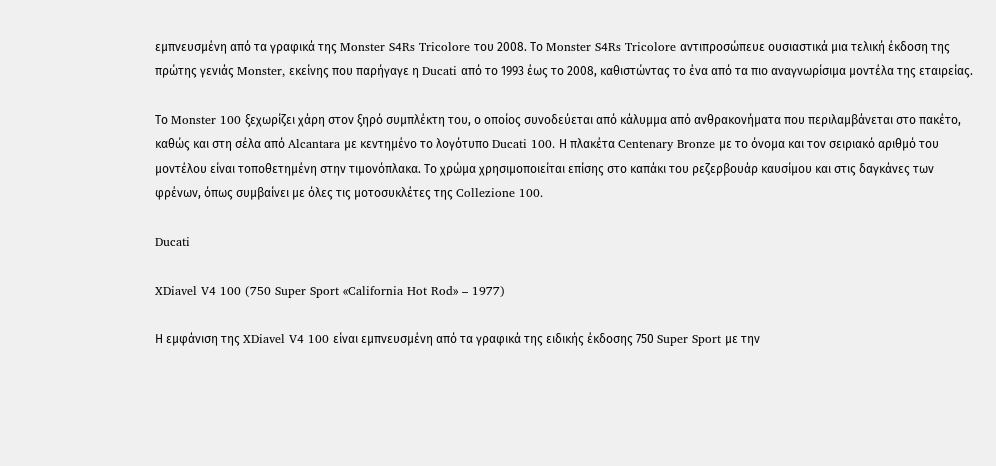εμπνευσμένη από τα γραφικά της Monster S4Rs Tricolore του 2008. Το Monster S4Rs Tricolore αντιπροσώπευε ουσιαστικά μια τελική έκδοση της πρώτης γενιάς Monster, εκείνης που παρήγαγε η Ducati από το 1993 έως το 2008, καθιστώντας το ένα από τα πιο αναγνωρίσιμα μοντέλα της εταιρείας.

Το Monster 100 ξεχωρίζει χάρη στον ξηρό συμπλέκτη του, ο οποίος συνοδεύεται από κάλυμμα από ανθρακονήματα που περιλαμβάνεται στο πακέτο, καθώς και στη σέλα από Alcantara με κεντημένο το λογότυπο Ducati 100. Η πλακέτα Centenary Bronze με το όνομα και τον σειριακό αριθμό του μοντέλου είναι τοποθετημένη στην τιμονόπλακα. Το χρώμα χρησιμοποιείται επίσης στο καπάκι του ρεζερβουάρ καυσίμου και στις δαγκάνες των φρένων, όπως συμβαίνει με όλες τις μοτοσυκλέτες της Collezione 100.

Ducati

XDiavel V4 100 (750 Super Sport «California Hot Rod» – 1977)

Η εμφάνιση της XDiavel V4 100 είναι εμπνευσμένη από τα γραφικά της ειδικής έκδοσης 750 Super Sport με την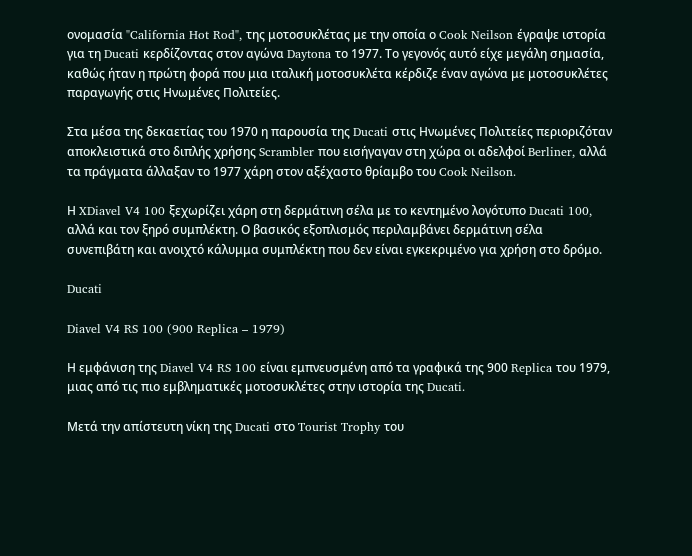ονομασία "California Hot Rod", της μοτοσυκλέτας με την οποία ο Cook Neilson έγραψε ιστορία για τη Ducati κερδίζοντας στον αγώνα Daytona το 1977. Το γεγονός αυτό είχε μεγάλη σημασία, καθώς ήταν η πρώτη φορά που μια ιταλική μοτοσυκλέτα κέρδιζε έναν αγώνα με μοτοσυκλέτες παραγωγής στις Ηνωμένες Πολιτείες.

Στα μέσα της δεκαετίας του 1970 η παρουσία της Ducati στις Ηνωμένες Πολιτείες περιοριζόταν αποκλειστικά στο διπλής χρήσης Scrambler που εισήγαγαν στη χώρα οι αδελφοί Berliner, αλλά τα πράγματα άλλαξαν το 1977 χάρη στον αξέχαστο θρίαμβο του Cook Neilson.

Η XDiavel V4 100 ξεχωρίζει χάρη στη δερμάτινη σέλα με το κεντημένο λογότυπο Ducati 100, αλλά και τον ξηρό συμπλέκτη. Ο βασικός εξοπλισμός περιλαμβάνει δερμάτινη σέλα συνεπιβάτη και ανοιχτό κάλυμμα συμπλέκτη που δεν είναι εγκεκριμένο για χρήση στο δρόμο.

Ducati

Diavel V4 RS 100 (900 Replica – 1979)

Η εμφάνιση της Diavel V4 RS 100 είναι εμπνευσμένη από τα γραφικά της 900 Replica του 1979, μιας από τις πιο εμβληματικές μοτοσυκλέτες στην ιστορία της Ducati.

Μετά την απίστευτη νίκη της Ducati στο Tourist Trophy του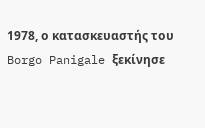1978, ο κατασκευαστής του Borgo Panigale ξεκίνησε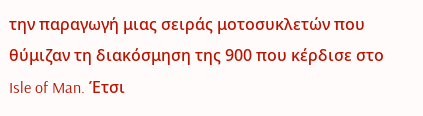την παραγωγή μιας σειράς μοτοσυκλετών που θύμιζαν τη διακόσμηση της 900 που κέρδισε στο Isle of Man. Έτσι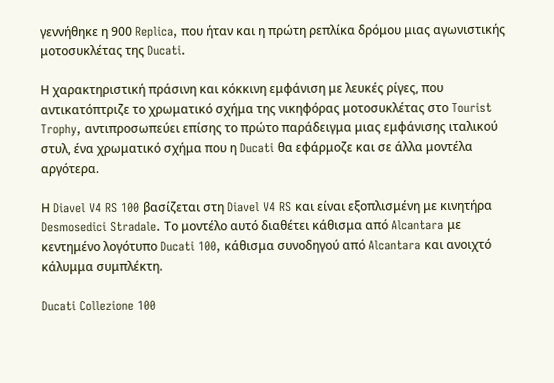γεννήθηκε η 900 Replica, που ήταν και η πρώτη ρεπλίκα δρόμου μιας αγωνιστικής μοτοσυκλέτας της Ducati.

Η χαρακτηριστική πράσινη και κόκκινη εμφάνιση με λευκές ρίγες, που αντικατόπτριζε το χρωματικό σχήμα της νικηφόρας μοτοσυκλέτας στο Tourist Trophy, αντιπροσωπεύει επίσης το πρώτο παράδειγμα μιας εμφάνισης ιταλικού στυλ, ένα χρωματικό σχήμα που η Ducati θα εφάρμοζε και σε άλλα μοντέλα αργότερα.

Η Diavel V4 RS 100 βασίζεται στη Diavel V4 RS και είναι εξοπλισμένη με κινητήρα Desmosedici Stradale. Το μοντέλο αυτό διαθέτει κάθισμα από Alcantara με κεντημένο λογότυπο Ducati 100, κάθισμα συνοδηγού από Alcantara και ανοιχτό κάλυμμα συμπλέκτη.

Ducati Collezione 100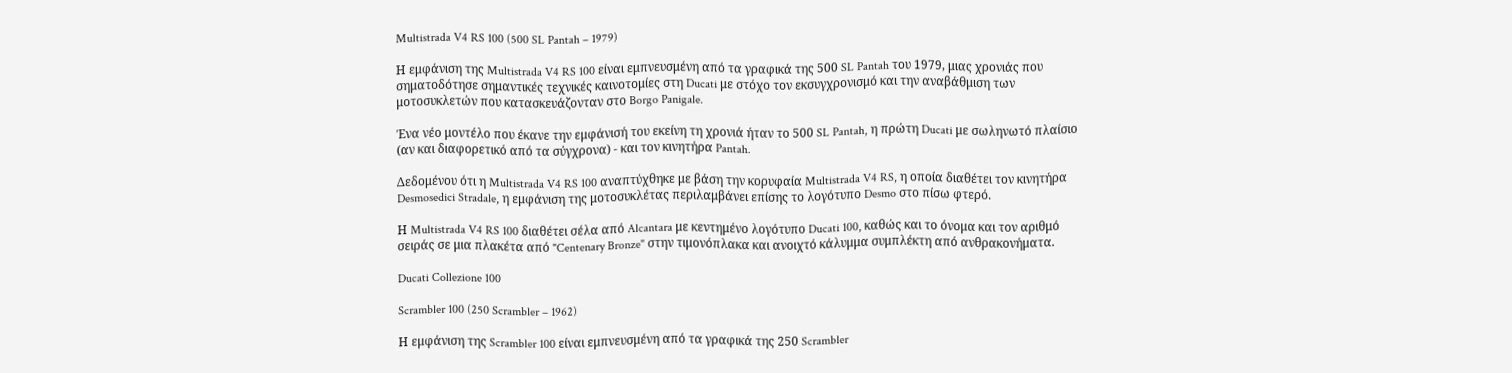Multistrada V4 RS 100 (500 SL Pantah – 1979)

Η εμφάνιση της Multistrada V4 RS 100 είναι εμπνευσμένη από τα γραφικά της 500 SL Pantah του 1979, μιας χρονιάς που σηματοδότησε σημαντικές τεχνικές καινοτομίες στη Ducati με στόχο τον εκσυγχρονισμό και την αναβάθμιση των μοτοσυκλετών που κατασκευάζονταν στο Borgo Panigale.

Ένα νέο μοντέλο που έκανε την εμφάνισή του εκείνη τη χρονιά ήταν το 500 SL Pantah, η πρώτη Ducati με σωληνωτό πλαίσιο (αν και διαφορετικό από τα σύγχρονα) - και τον κινητήρα Pantah.

Δεδομένου ότι η Multistrada V4 RS 100 αναπτύχθηκε με βάση την κορυφαία Multistrada V4 RS, η οποία διαθέτει τον κινητήρα Desmosedici Stradale, η εμφάνιση της μοτοσυκλέτας περιλαμβάνει επίσης το λογότυπο Desmo στο πίσω φτερό.

Η Multistrada V4 RS 100 διαθέτει σέλα από Alcantara με κεντημένο λογότυπο Ducati 100, καθώς και το όνομα και τον αριθμό σειράς σε μια πλακέτα από "Centenary Bronze" στην τιμονόπλακα και ανοιχτό κάλυμμα συμπλέκτη από ανθρακονήματα.

Ducati Collezione 100

Scrambler 100 (250 Scrambler – 1962)

Η εμφάνιση της Scrambler 100 είναι εμπνευσμένη από τα γραφικά της 250 Scrambler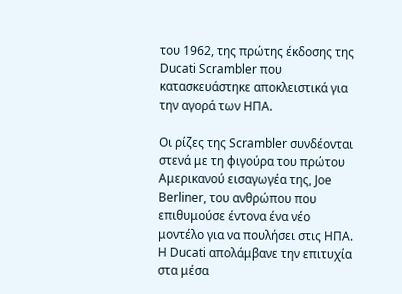του 1962, της πρώτης έκδοσης της Ducati Scrambler που κατασκευάστηκε αποκλειστικά για την αγορά των ΗΠΑ.

Οι ρίζες της Scrambler συνδέονται στενά με τη φιγούρα του πρώτου Αμερικανού εισαγωγέα της, Joe Berliner, του ανθρώπου που επιθυμούσε έντονα ένα νέο μοντέλο για να πουλήσει στις ΗΠΑ. Η Ducati απολάμβανε την επιτυχία στα μέσα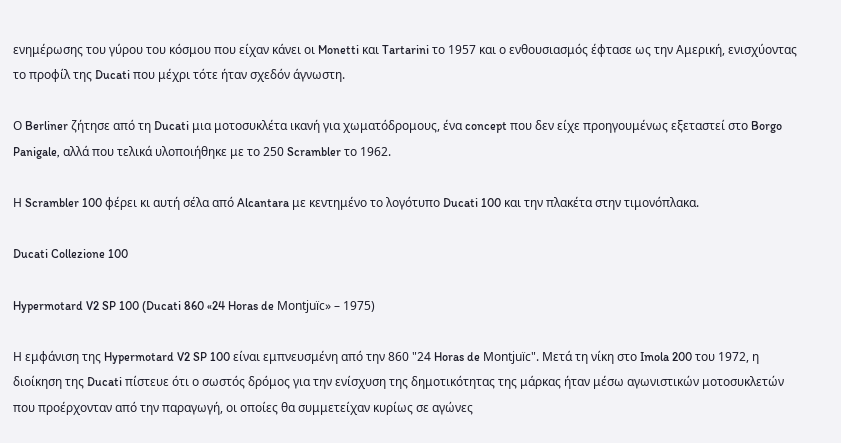ενημέρωσης του γύρου του κόσμου που είχαν κάνει οι Monetti και Tartarini το 1957 και ο ενθουσιασμός έφτασε ως την Αμερική, ενισχύοντας το προφίλ της Ducati που μέχρι τότε ήταν σχεδόν άγνωστη.

Ο Berliner ζήτησε από τη Ducati μια μοτοσυκλέτα ικανή για χωματόδρομους, ένα concept που δεν είχε προηγουμένως εξεταστεί στο Borgo Panigale, αλλά που τελικά υλοποιήθηκε με το 250 Scrambler το 1962.

Η Scrambler 100 φέρει κι αυτή σέλα από Alcantara με κεντημένο το λογότυπο Ducati 100 και την πλακέτα στην τιμονόπλακα.

Ducati Collezione 100

Hypermotard V2 SP 100 (Ducati 860 «24 Horas de Montjuïc» – 1975)

Η εμφάνιση της Hypermotard V2 SP 100 είναι εμπνευσμένη από την 860 "24 Horas de Montjuïc". Μετά τη νίκη στο Imola 200 του 1972, η διοίκηση της Ducati πίστευε ότι ο σωστός δρόμος για την ενίσχυση της δημοτικότητας της μάρκας ήταν μέσω αγωνιστικών μοτοσυκλετών που προέρχονταν από την παραγωγή, οι οποίες θα συμμετείχαν κυρίως σε αγώνες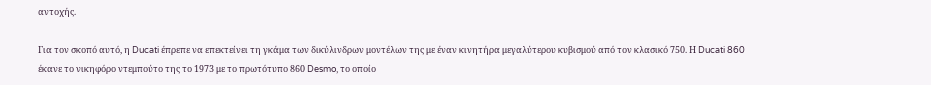αντοχής.

Για τον σκοπό αυτό, η Ducati έπρεπε να επεκτείνει τη γκάμα των δικύλινδρων μοντέλων της με έναν κινητήρα μεγαλύτερου κυβισμού από τον κλασικό 750. Η Ducati 860 έκανε το νικηφόρο ντεμπούτο της το 1973 με το πρωτότυπο 860 Desmo, το οποίο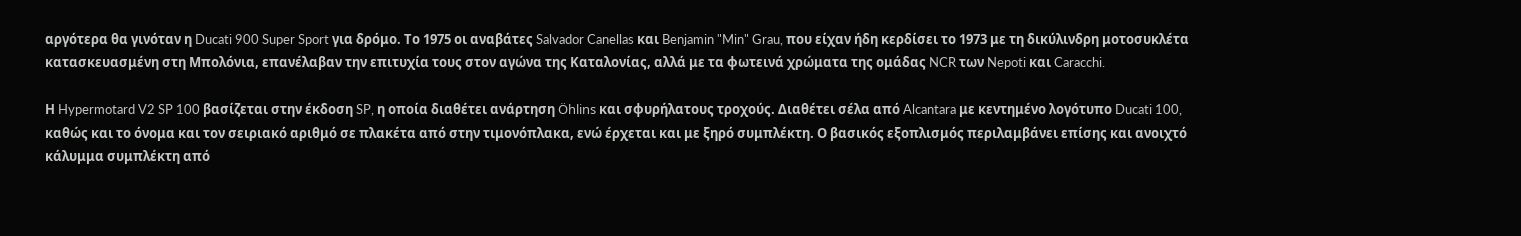αργότερα θα γινόταν η Ducati 900 Super Sport για δρόμο. Το 1975 οι αναβάτες Salvador Canellas και Benjamin "Min" Grau, που είχαν ήδη κερδίσει το 1973 με τη δικύλινδρη μοτοσυκλέτα κατασκευασμένη στη Μπολόνια, επανέλαβαν την επιτυχία τους στον αγώνα της Καταλονίας, αλλά με τα φωτεινά χρώματα της ομάδας NCR των Nepoti και Caracchi.

Η Hypermotard V2 SP 100 βασίζεται στην έκδοση SP, η οποία διαθέτει ανάρτηση Öhlins και σφυρήλατους τροχούς. Διαθέτει σέλα από Alcantara με κεντημένο λογότυπο Ducati 100, καθώς και το όνομα και τον σειριακό αριθμό σε πλακέτα από στην τιμονόπλακα, ενώ έρχεται και με ξηρό συμπλέκτη. Ο βασικός εξοπλισμός περιλαμβάνει επίσης και ανοιχτό κάλυμμα συμπλέκτη από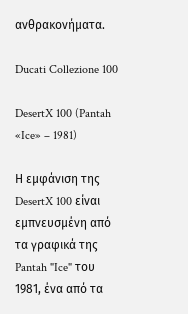ανθρακονήματα.

Ducati Collezione 100

DesertX 100 (Pantah «Ice» – 1981)

Η εμφάνιση της DesertX 100 είναι εμπνευσμένη από τα γραφικά της Pantah "Ice" του 1981, ένα από τα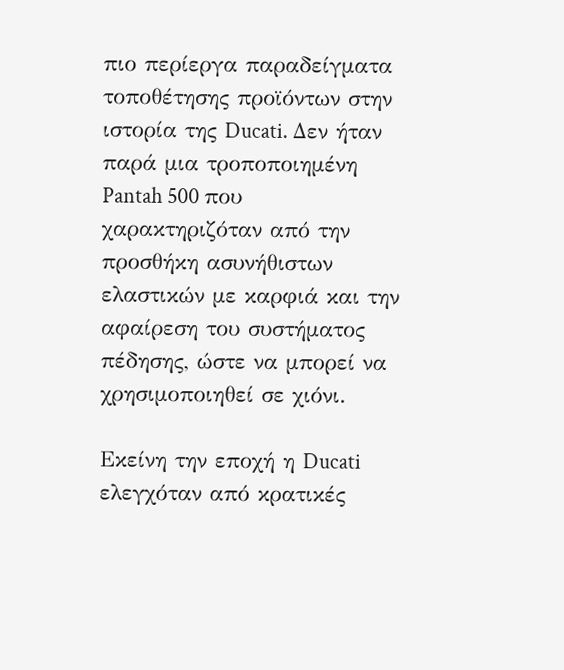πιο περίεργα παραδείγματα τοποθέτησης προϊόντων στην ιστορία της Ducati. Δεν ήταν παρά μια τροποποιημένη Pantah 500 που χαρακτηριζόταν από την προσθήκη ασυνήθιστων ελαστικών με καρφιά και την αφαίρεση του συστήματος πέδησης, ώστε να μπορεί να χρησιμοποιηθεί σε χιόνι.

Εκείνη την εποχή η Ducati ελεγχόταν από κρατικές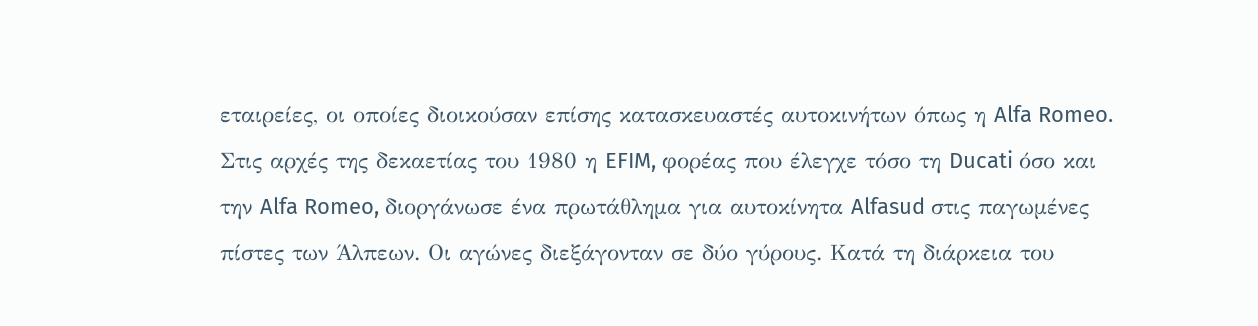εταιρείες, οι οποίες διοικούσαν επίσης κατασκευαστές αυτοκινήτων όπως η Alfa Romeo. Στις αρχές της δεκαετίας του 1980 η EFIM, φορέας που έλεγχε τόσο τη Ducati όσο και την Alfa Romeo, διοργάνωσε ένα πρωτάθλημα για αυτοκίνητα Alfasud στις παγωμένες πίστες των Άλπεων. Οι αγώνες διεξάγονταν σε δύο γύρους. Κατά τη διάρκεια του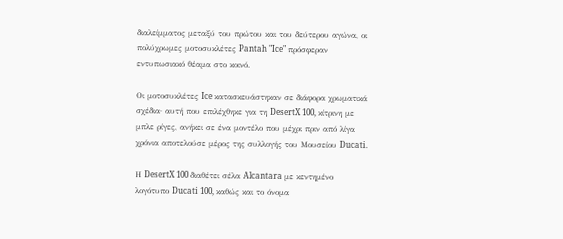διαλείμματος μεταξύ του πρώτου και του δεύτερου αγώνα, οι πολύχρωμες μοτοσυκλέτες Pantah "Ice" πρόσφεραν εντυπωσιακό θέαμα στο κοινό.

Οι μοτοσυκλέτες Ice κατασκευάστηκαν σε διάφορα χρωματικά σχέδια· αυτή που επιλέχθηκε για τη DesertX 100, κίτρινη με μπλε ρίγες, ανήκει σε ένα μοντέλο που μέχρι πριν από λίγα χρόνια αποτελούσε μέρος της συλλογής του Μουσείου Ducati.

Η DesertX 100 διαθέτει σέλα Alcantara με κεντημένο λογότυπο Ducati 100, καθώς και το όνομα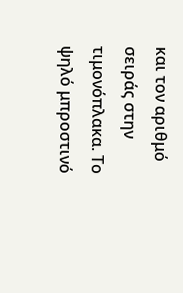και τον αριθμό σειράς στην τιμονόπλακα. Το ψηλό μπροστινό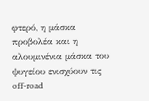φτερό, η μάσκα προβολέα και η αλουμινένια μάσκα του ψυγείου ενισχύουν τις off-road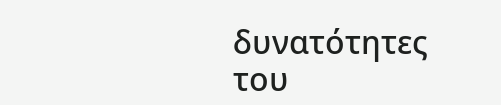δυνατότητες του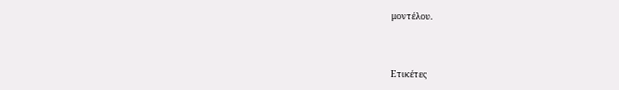μοντέλου.



Ετικέτες